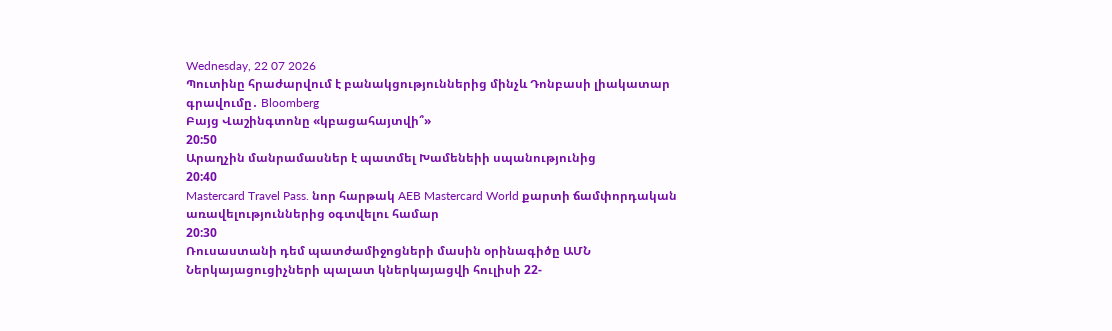Wednesday, 22 07 2026
Պուտինը հրաժարվում է բանակցություններից մինչև Դոնբասի լիակատար գրավումը․ Bloomberg
Բայց Վաշինգտոնը «կբացահայտվի՞»
20:50
Արաղչին մանրամասներ է պատմել Խամենեիի սպանությունից
20:40
Mastercard Travel Pass. նոր հարթակ AEB Mastercard World քարտի ճամփորդական առավելություններից օգտվելու համար
20:30
Ռուսաստանի դեմ պատժամիջոցների մասին օրինագիծը ԱՄՆ Ներկայացուցիչների պալատ կներկայացվի հուլիսի 22-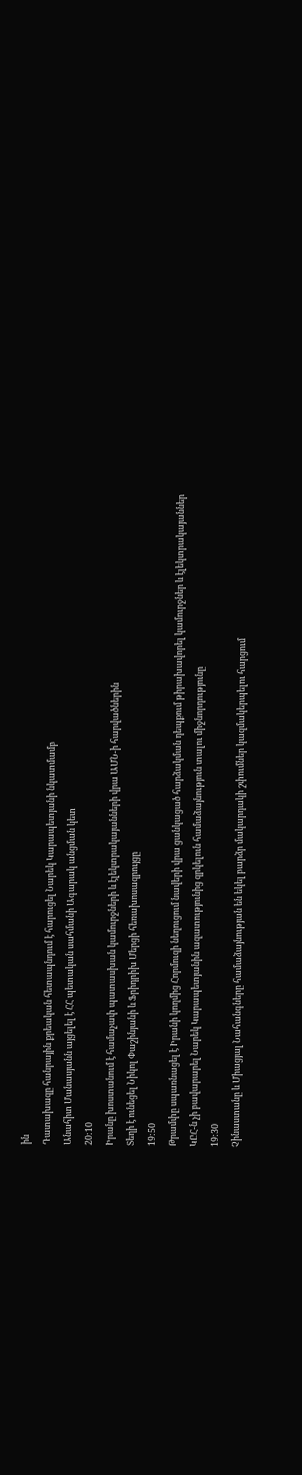ին
Դատախազը հանրային քրեական հետապնդում է հարուցել Նարեկ Կարապետյանի նկատմամբ
Անահիտ Մանասյանն այցելել է ՀՀ պետական սահմանի Ագարակ անցման կետ
20:10
Իրանը խոստանում է համաչափ պատասխան կամուրջների և էլեկտրակայանների վրա ԱՄՆ-ի հարվածներին
Տեղի է ունեցել Նիկոլ Փաշինյանի և Ֆրիդրիխ Մերցի հեռախոսազրույցը
19:50
Թրամփը սպառնացել է Իրանի կողմից Հորմուզի նեղուցում նավերի վրա ցանկացած հարձակման դեպքում թիրախավորել կամուրջներ և էլեկտրակայաններ
ԿԸՀ-ն չի բավարարել Նարեկ Կարապետյանին ազատությունից զրկելուն համաձայնություն տալու միջնորդությունը
19:30
Չինաստանը և Միացյալ Նահանգները համաձայնության են եկել բարձր մակարդակի շփումներ կազմակերպելու հարցում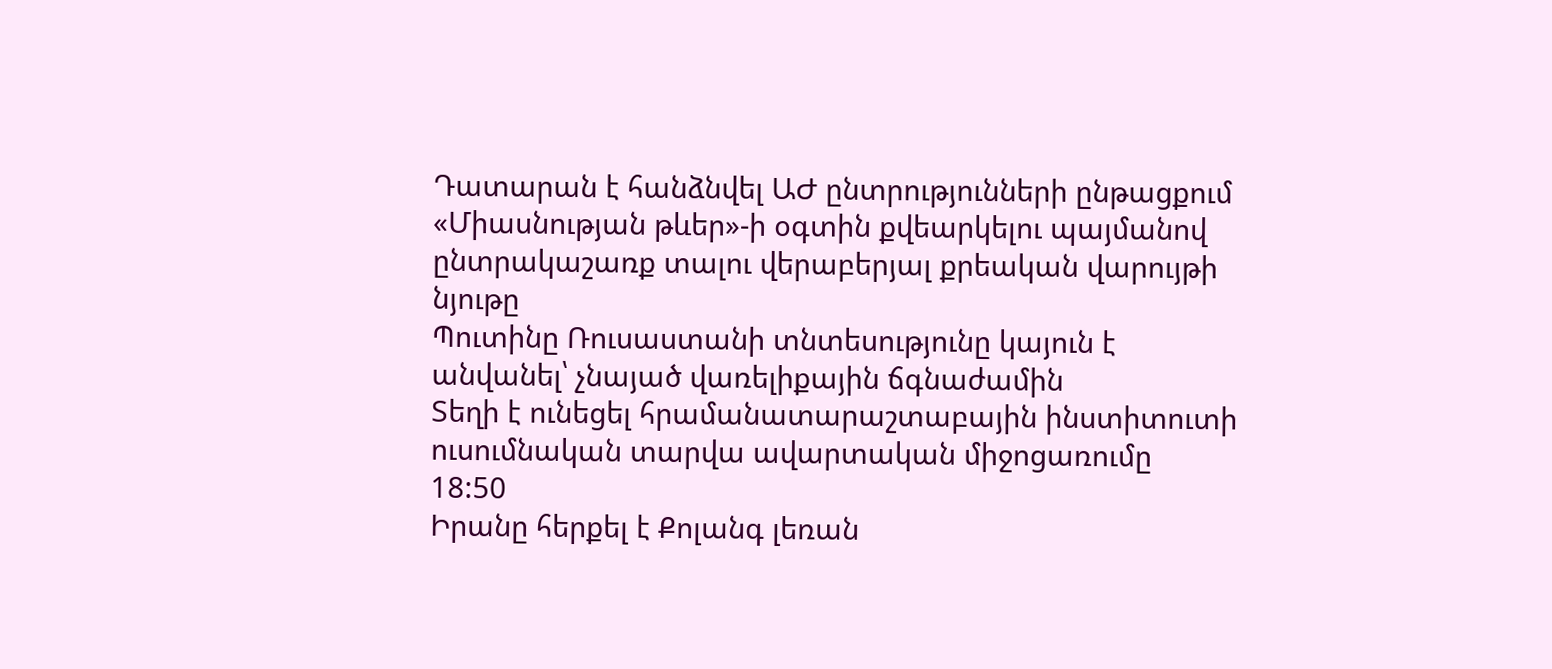Դատարան է հանձնվել ԱԺ ընտրությունների ընթացքում «Միասնության թևեր»-ի օգտին քվեարկելու պայմանով ընտրակաշառք տալու վերաբերյալ քրեական վարույթի նյութը
Պուտինը Ռուսաստանի տնտեսությունը կայուն է անվանել՝ չնայած վառելիքային ճգնաժամին
Տեղի է ունեցել հրամանատարաշտաբային ինստիտուտի ուսումնական տարվա ավարտական միջոցառումը
18:50
Իրանը հերքել է Քոլանգ լեռան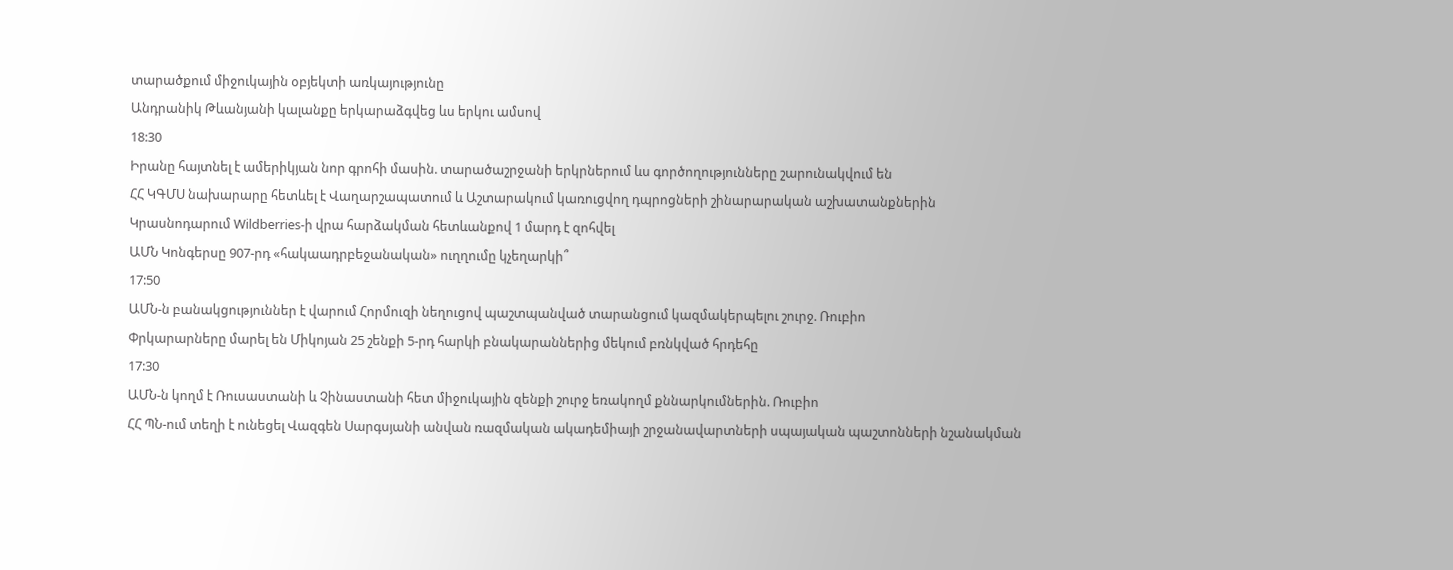տարածքում միջուկային օբյեկտի առկայությունը
Անդրանիկ Թևանյանի կալանքը երկարաձգվեց ևս երկու ամսով
18:30
Իրանը հայտնել է ամերիկյան նոր գրոհի մասին. տարածաշրջանի երկրներում ևս գործողությունները շարունակվում են
ՀՀ ԿԳՄՍ նախարարը հետևել է Վաղարշապատում և Աշտարակում կառուցվող դպրոցների շինարարական աշխատանքներին
Կրասնոդարում Wildberries-ի վրա հարձակման հետևանքով 1 մարդ է զոհվել
ԱՄՆ Կոնգերսը 907-րդ «հակաադրբեջանական» ուղղումը կչեղարկի՞
17:50
ԱՄՆ-ն բանակցություններ է վարում Հորմուզի նեղուցով պաշտպանված տարանցում կազմակերպելու շուրջ. Ռուբիո
Փրկարարները մարել են Միկոյան 25 շենքի 5-րդ հարկի բնակարաններից մեկում բռնկված հրդեհը
17:30
ԱՄՆ-ն կողմ է Ռուսաստանի և Չինաստանի հետ միջուկային զենքի շուրջ եռակողմ քննարկումներին. Ռուբիո
ՀՀ ՊՆ-ում տեղի է ունեցել Վազգեն Սարգսյանի անվան ռազմական ակադեմիայի շրջանավարտների սպայական պաշտոնների նշանակման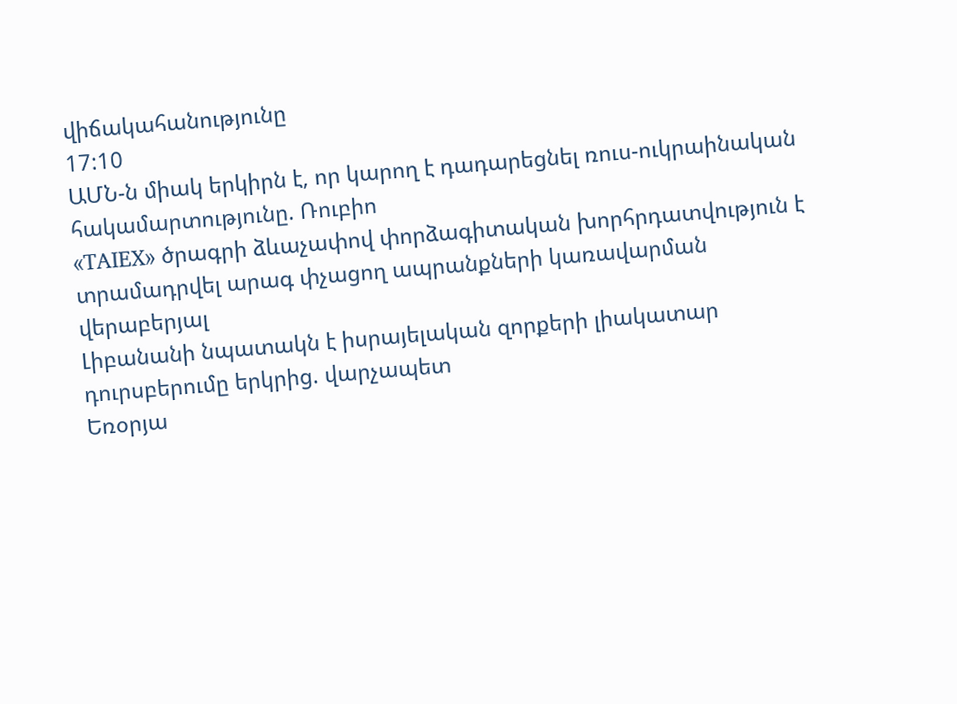վիճակահանությունը
17:10
ԱՄՆ-ն միակ երկիրն է, որ կարող է դադարեցնել ռուս-ուկրաինական հակամարտությունը. Ռուբիո
«TAIEX» ծրագրի ձևաչափով փորձագիտական խորհրդատվություն է տրամադրվել արագ փչացող ապրանքների կառավարման վերաբերյալ
Լիբանանի նպատակն է իսրայելական զորքերի լիակատար դուրսբերումը երկրից. վարչապետ
Եռօրյա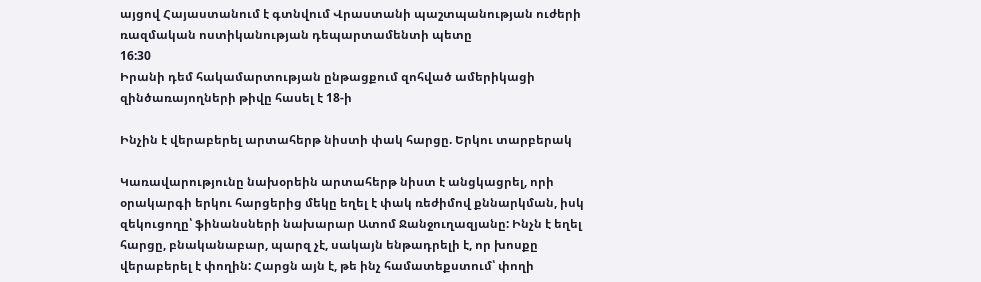այցով Հայաստանում է գտնվում Վրաստանի պաշտպանության ուժերի ռազմական ոստիկանության դեպարտամենտի պետը
16:30
Իրանի դեմ հակամարտության ընթացքում զոհված ամերիկացի զինծառայողների թիվը հասել է 18-ի

Ինչին է վերաբերել արտահերթ նիստի փակ հարցը. Երկու տարբերակ

Կառավարությունը նախօրեին արտահերթ նիստ է անցկացրել, որի օրակարգի երկու հարցերից մեկը եղել է փակ ռեժիմով քննարկման, իսկ զեկուցողը՝ ֆինանսների նախարար Ատոմ Ջանջուղազյանը: Ինչն է եղել հարցը, բնականաբար, պարզ չէ, սակայն ենթադրելի է, որ խոսքը վերաբերել է փողին: Հարցն այն է, թե ինչ համատեքստում՝ փողի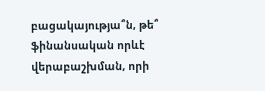բացակայությա՞ն, թե՞ ֆինանսական որևէ վերաբաշխման, որի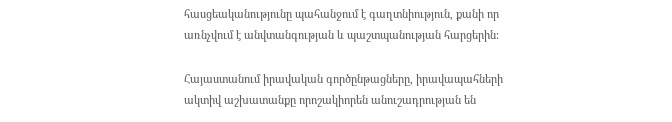հասցեականությունը պահանջում է գաղտնիություն, քանի որ առնչվում է անվտանգության և պաշտպանության հարցերին:

Հայաստանում իրավական գործընթացները, իրավապահների ակտիվ աշխատանքը որոշակիորեն անուշադրության են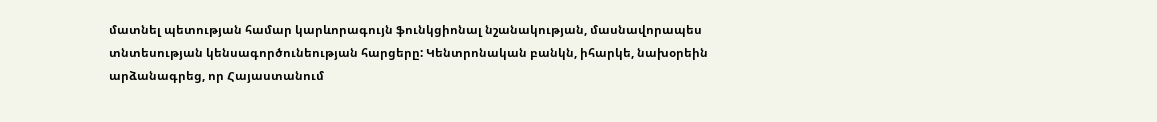մատնել պետության համար կարևորագույն ֆունկցիոնալ նշանակության, մասնավորապես տնտեսության կենսագործունեության հարցերը: Կենտրոնական բանկն, իհարկե, նախօրեին արձանագրեց, որ Հայաստանում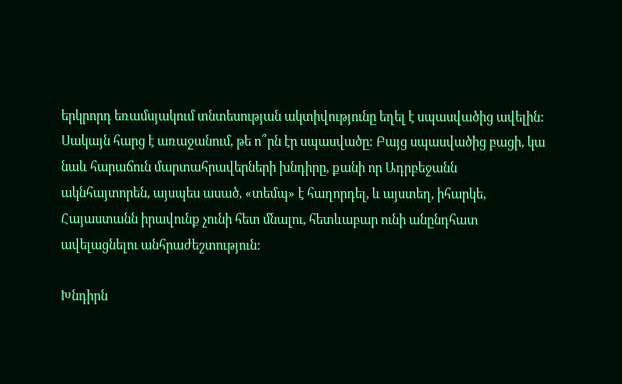երկրորդ եռամսյակում տնտեսության ակտիվությունը եղել է սպասվածից ավելին: Սակայն հարց է առաջանում, թե ո՞րն էր սպասվածը: Բայց սպասվածից բացի, կա նաև հարաճուն մարտահրավերների խնդիրը, քանի որ Ադրբեջանն ակնհայտորեն, այսպես ասած, «տեմպ» է հաղորդել, և այստեղ, իհարկե, Հայաստանն իրավունք չունի հետ մնալու, հետևաբար ունի անընդհատ ավելացնելու անհրաժեշտություն:

Խնդիրն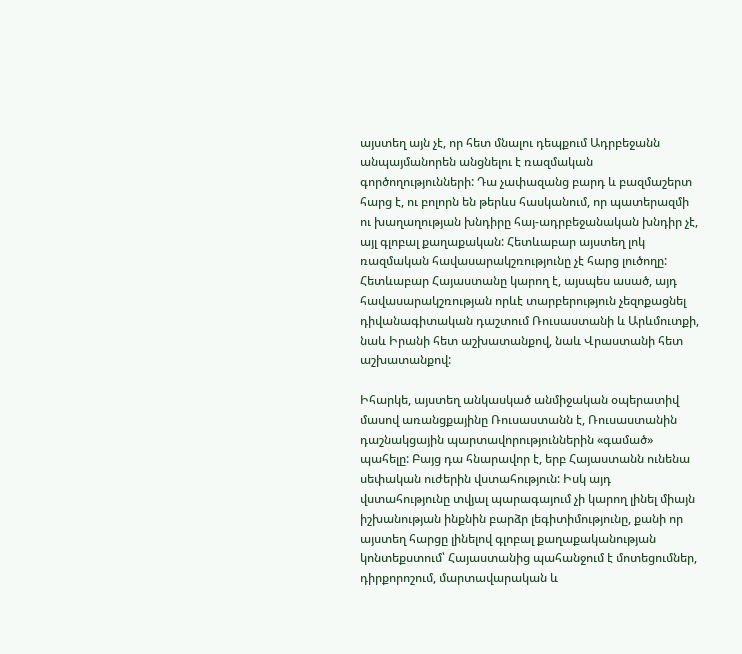այստեղ այն չէ, որ հետ մնալու դեպքում Ադրբեջանն անպայմանորեն անցնելու է ռազմական գործողությունների: Դա չափազանց բարդ և բազմաշերտ հարց է, ու բոլորն են թերևս հասկանում, որ պատերազմի ու խաղաղության խնդիրը հայ-ադրբեջանական խնդիր չէ, այլ գլոբալ քաղաքական: Հետևաբար այստեղ լոկ ռազմական հավասարակշռությունը չէ հարց լուծողը: Հետևաբար Հայաստանը կարող է, այսպես ասած, այդ հավասարակշռության որևէ տարբերություն չեզոքացնել դիվանագիտական դաշտում Ռուսաստանի և Արևմուտքի, նաև Իրանի հետ աշխատանքով, նաև Վրաստանի հետ աշխատանքով:

Իհարկե, այստեղ անկասկած անմիջական օպերատիվ մասով առանցքայինը Ռուսաստանն է, Ռուսաստանին դաշնակցային պարտավորություններին «գամած» պահելը: Բայց դա հնարավոր է, երբ Հայաստանն ունենա սեփական ուժերին վստահություն: Իսկ այդ վստահությունը տվյալ պարագայում չի կարող լինել միայն իշխանության ինքնին բարձր լեգիտիմությունը, քանի որ այստեղ հարցը լինելով գլոբալ քաղաքականության կոնտեքստում՝ Հայաստանից պահանջում է մոտեցումներ, դիրքորոշում, մարտավարական և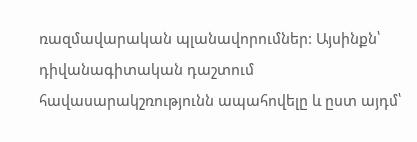ռազմավարական պլանավորումներ: Այսինքն՝ դիվանագիտական դաշտում հավասարակշռությունն ապահովելը և ըստ այդմ՝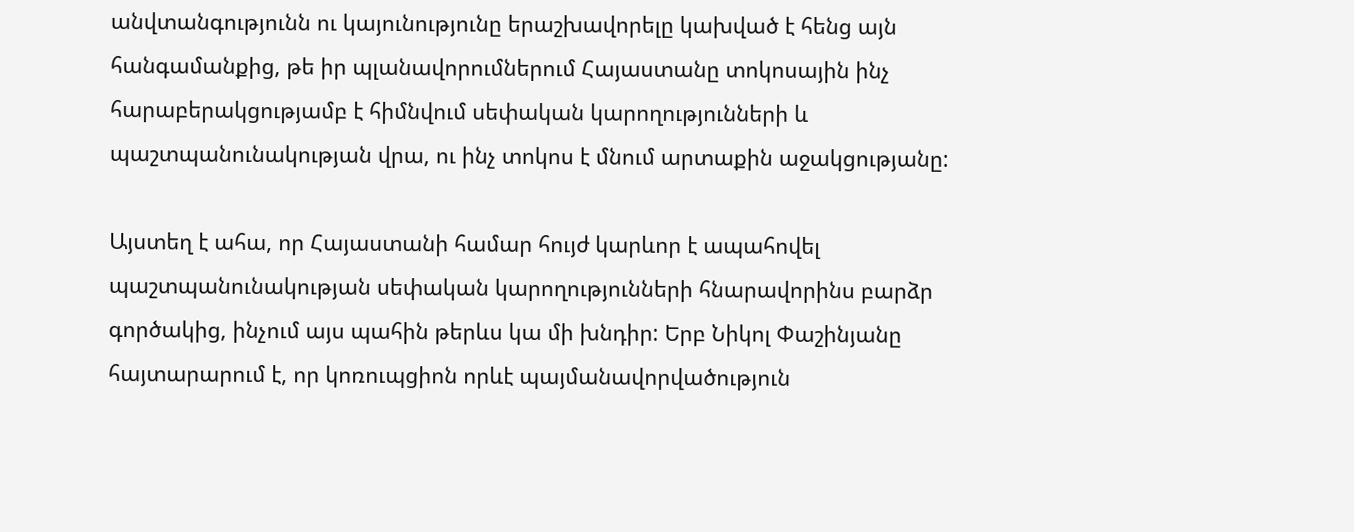անվտանգությունն ու կայունությունը երաշխավորելը կախված է հենց այն հանգամանքից, թե իր պլանավորումներում Հայաստանը տոկոսային ինչ հարաբերակցությամբ է հիմնվում սեփական կարողությունների և պաշտպանունակության վրա, ու ինչ տոկոս է մնում արտաքին աջակցությանը:

Այստեղ է ահա, որ Հայաստանի համար հույժ կարևոր է ապահովել պաշտպանունակության սեփական կարողությունների հնարավորինս բարձր գործակից, ինչում այս պահին թերևս կա մի խնդիր: Երբ Նիկոլ Փաշինյանը հայտարարում է, որ կոռուպցիոն որևէ պայմանավորվածություն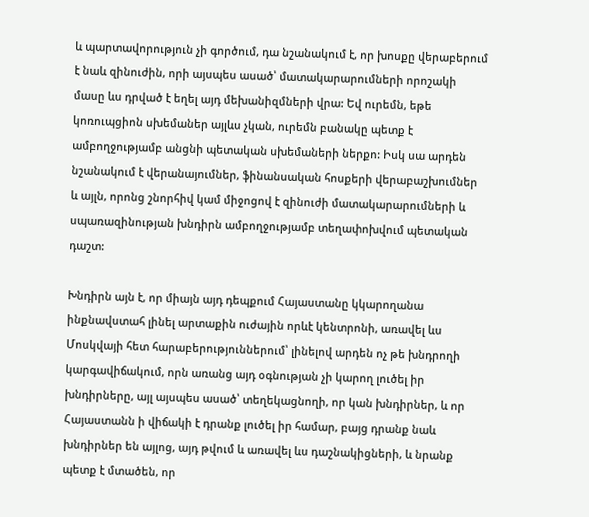և պարտավորություն չի գործում, դա նշանակում է, որ խոսքը վերաբերում է նաև զինուժին, որի այսպես ասած՝ մատակարարումների որոշակի մասը ևս դրված է եղել այդ մեխանիզմների վրա: Եվ ուրեմն, եթե կոռուպցիոն սխեմաներ այլևս չկան, ուրեմն բանակը պետք է ամբողջությամբ անցնի պետական սխեմաների ներքո: Իսկ սա արդեն նշանակում է վերանայումներ, ֆինանսական հոսքերի վերաբաշխումներ և այլն, որոնց շնորհիվ կամ միջոցով է զինուժի մատակարարումների և սպառազինության խնդիրն ամբողջությամբ տեղափոխվում պետական դաշտ:

Խնդիրն այն է, որ միայն այդ դեպքում Հայաստանը կկարողանա ինքնավստահ լինել արտաքին ուժային որևէ կենտրոնի, առավել ևս Մոսկվայի հետ հարաբերություններում՝ լինելով արդեն ոչ թե խնդրողի կարգավիճակում, որն առանց այդ օգնության չի կարող լուծել իր խնդիրները, այլ այսպես ասած՝ տեղեկացնողի, որ կան խնդիրներ, և որ Հայաստանն ի վիճակի է դրանք լուծել իր համար, բայց դրանք նաև խնդիրներ են այլոց, այդ թվում և առավել ևս դաշնակիցների, և նրանք պետք է մտածեն, որ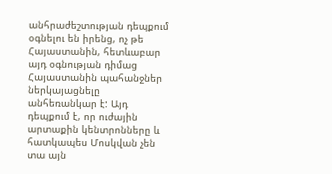անհրաժեշտության դեպքում օգնելու են իրենց, ոչ թե Հայաստանին, հետևաբար այդ օգնության դիմաց Հայաստանին պահանջներ ներկայացնելը անհեռանկար է: Այդ դեպքում է, որ ուժային արտաքին կենտրոնները և հատկապես Մոսկվան չեն տա այն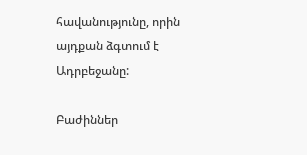հավանությունը, որին այդքան ձգտում է Ադրբեջանը:

Բաժիններ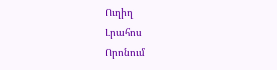Ուղիղ
Լրահոս
Որոնում